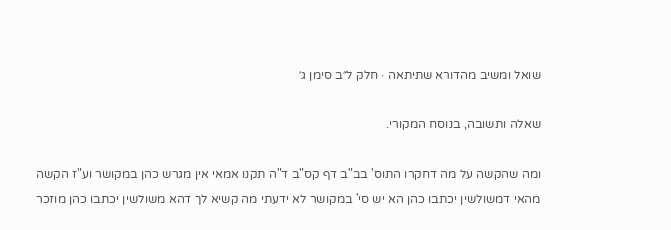שואל ומשיב מהדורא שתיתאה · חלק ל״ב סימן ג׳

שאלה ותשובה, בנוסח המקורי.

ומה שהקשה על מה דחקרו התוס' בב"ב דף קס"ב ד"ה תקנו אמאי אין מגרש כהן במקושר וע"ז הקשה מהאי דמשולשין יכתבו כהן הא יש סי' במקושר לא ידעתי מה קשיא לך דהא משולשין יכתבו כהן מוזכר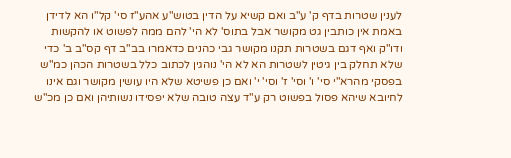לענין שטרות בדף ק' ע"ב ואם קשיא על הדין בטוש"ע אהע"ז סי' קל"ו הא לדידן באמת אין כותבין גט מקושר אבל בתוס' לא הי' להם ממה לפשוט או להקשות ודו"ק ואף דגם בשטרות תקנו מקושר גבי כהנים כדאמרו בב"ב דף קס"ב ב' כדי שלא תחלק בין גיטין לשטרות הא לא הי' נוהגין לכתוב כלל בשטרות הכהן כמ"ש בפסקי מהרא"י סי' ו' וסי' ז' וסי' י' ואם כן פשיטא שלא היו עושין מקושר וגם אינו לחיובא שיהא פסול בפשוט רק ע"ד עצה טובה שלא יפסידו נשותיהן ואם כן מכ"ש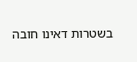בשטרות דאינו חובה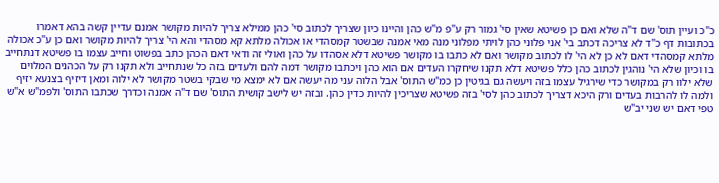כ"כ ועיין תוס' שם ד"ה שלא ואם כן פשיטא שאין סי' גמור רק ע"פ מ"ש כהן והיינו כיון שצריך לכתוב סי' כהן ממילא צריך להיות מקושר אמנם עדיין קשה בהא דאמרו בכתובות דף כ"ד לא צריכה דכתב בי' אני פלוני כהן לויתי מפלוני מנה מאי אמנה שבשטר קמסהדי או אכולה מלתא קא מסהדי והא הי' צריך להיות מקושר ואם כן ע"כ אכולה מלתא קמסהדי דאם לא כן לא הי' לו לכתוב מקושר ואם לא כתבו בו מקושר פשיטא דלא אסהדו על כהן ואולי זה ודאי דאם הכהן כתב בפשוט וחייב עצמו בו פשיטא דנתחייב בו וכיון שלא הי' נוהגין לכתוב כהן כלל פשיטא דלא תקנו שיחקרו העדים אם הוא כהן ויכתבו מקושר דמה להם ולעדים בזה כל שנתחייב ולא תקנו רק על הכהנים המלוים שלא ילוו רק במקושר כדי שירגיל עצמו בזה ויעשה גם בגיטין כן כמ"ש התוס' אבל הלוה עני מה יעשה אם לא ימצא מי שבקי בשטר מקושר לא ילוה ומאן דיזיף בצנעא יזיף ולמה לו להרבות בעדים ורק היכא דצריך לכתוב כהן לסי' בזה פשיטא שצריכין להיות כדין כהן. ובזה יש לישב קושית התוס' שם ד"ה אמנה וכדרך שכתבו התוס' ולפמ"ש א"ש טפי דאם יש שני יב"ש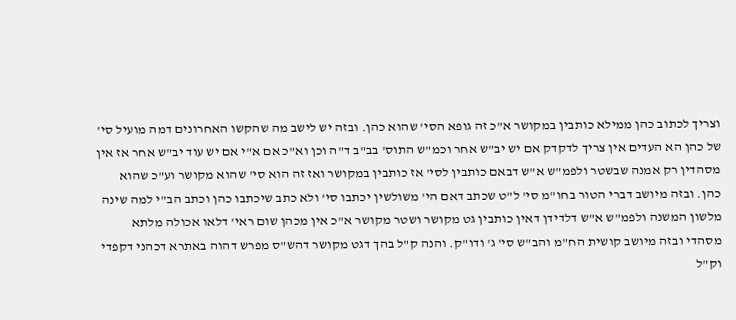וצריך לכתוב כהן ממילא כותבין במקושר א"כ זה גופא הסי' שהוא כהן. ובזה יש לישב מה שהקשו האחרונים דמה מועיל סי' של כהן הא העדים אין צריך לדקדק אם יש יב"ש אחר וכמ"ש התוס' בב"ב ד"ה וכן וא"כ אם א"י אם יש עוד יב"ש אחר אז אין מסהדין רק אמנה שבשטר ולפמ"ש א"ש דבאם כותבין לסי' אז כותבין במקושר ואז זה הוא סי' שהוא מקושר וע"כ שהוא כהן. ובזה מיושב דברי הטור בחו"מ סי' ל"ט שכתב דאם הי' משולשין יכתבו סי' ולא כתב שיכתבו כהן וכתב הב"י למה שינה מלשון המשנה ולפמ"ש א"ש דלדידן דאין כותבין גט מקושר ושטר מקושר א"כ אין מכהן שום ראי' דלאו אכולה מלתא מסהדי ובזה מיושב קושית הח"מ והב"ש סי' ג' ודו"ק. והנה ק"ל בהך דגט מקושר דהש"ס מפרש דהוה באתרא דכהני דקפדי וק"ל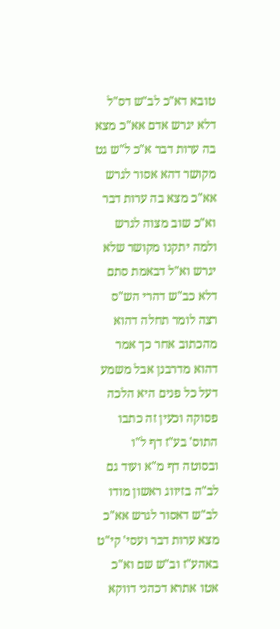טובא דא"כ לב"ש דס"ל דלא יגרש אדם אא"כ מצא בה ערות דבר א"כ ל"ש גט מקושר דהא אסור לגרש אא"כ מצא בה ערות דבר וא"כ שוב מצוה לגרש ולמה יתקנו מקושר שלא יגרש וא"ל דבאמת סתם דלא כב"ש דהרי הש"ס רצה לומר תחלה דהוא מהכתוב אחר כך אמר דהוא מדרבנן אבל משמע דעל כל פנים היא הלכה פסוקה וכעין זה כתבו התוס' בע"ז דף ל"ו ובסוטה דף מ"א ועוד גם לב"ה בזיווג ראשון מודו לב"ש דאסור לגרש אא"כ מצא ערות דבר ועסי' קי"ט באהע"ז וב"ש שם וא"כ אטו אתרא דכהני דווקא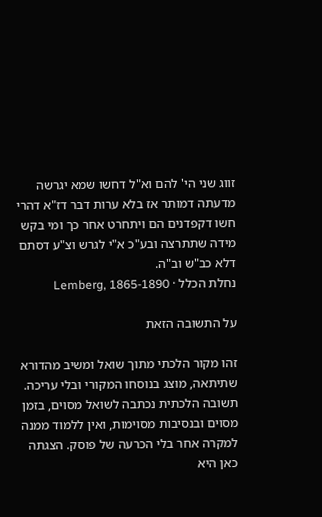זווג שני הי' להם וא"ל דחשו שמא יגרשה מדעתה דמותר אז בלא ערות דבר דז"א דהרי חשו דקפדנים הם ויתחרט אחר כך ומי בקש מידה שתתרצה ובע"כ א"י לגרש וצ"ע דסתם דלא כב"ש וב"ה.
נחלת הכלל · Lemberg, 1865-1890

על התשובה הזאת

זהו מקור הלכתי מתוך שואל ומשיב מהדורא שתיתאה, מוצג בנוסחו המקורי ובלי עריכה. תשובה הלכתית נכתבה לשואל מסוים, בזמן מסוים ובנסיבות מסוימות, ואין ללמוד ממנה למקרה אחר בלי הכרעה של פוסק. הצגתה כאן היא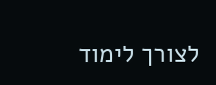לצורך לימוד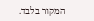המקור בלבד.